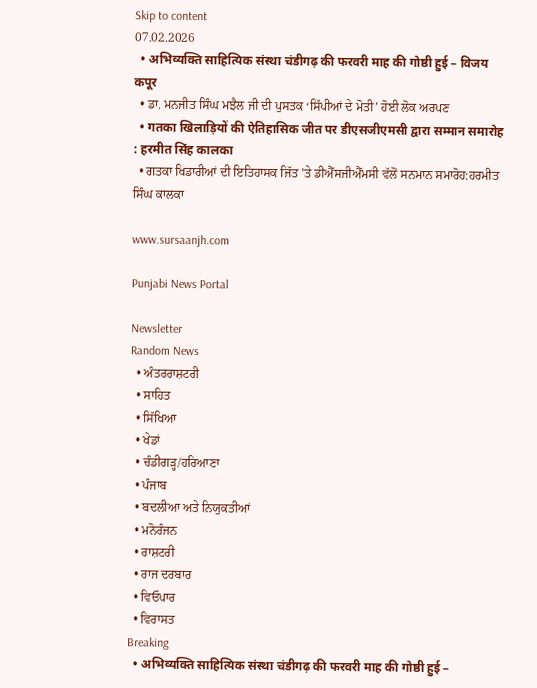Skip to content
07.02.2026
  • अभिव्यक्ति साहित्यिक संस्था चंडीगढ़ की फरवरी माह की गोष्ठी हुई – विजय कपूर
  • ਡਾ. ਮਨਜੀਤ ਸਿੰਘ ਮਝੈਲ ਜੀ ਦੀ ਪੁਸਤਕ ‘ਸਿੱਪੀਆਂ ਦੇ ਮੋਤੀ’ ਹੋਈ ਲੋਕ ਅਰਪਣ
  • गतका खिलाड़ियों की ऐतिहासिक जीत पर डीएसजीएमसी द्वारा सम्मान समारोह : हरमीत सिंह कालका
  • ਗਤਕਾ ਖਿਡਾਰੀਆਂ ਦੀ ਇਤਿਹਾਸਕ ਜਿੱਤ ’ਤੇ ਡੀਐੱਸਜੀਐੱਮਸੀ ਵੱਲੋਂ ਸਨਮਾਨ ਸਮਾਰੋਹ:ਹਰਮੀਤ ਸਿੰਘ ਕਾਲਕਾ

www.sursaanjh.com

Punjabi News Portal

Newsletter
Random News
  • ਅੰਤਰਰਾਸ਼ਟਰੀ
  • ਸਾਹਿਤ
  • ਸਿੱਖਿਆ
  • ਖੇਡਾਂ
  • ਚੰਡੀਗੜ੍ਹ/ਹਰਿਆਣਾ
  • ਪੰਜਾਬ
  • ਬਦਲੀਆ ਅਤੇ ਨਿਯੁਕਤੀਆਂ
  • ਮਨੋਰੰਜਨ
  • ਰਾਸ਼ਟਰੀ
  • ਰਾਜ ਦਰਬਾਰ
  • ਵਿਓਪਾਰ
  • ਵਿਰਾਸਤ
Breaking
  • अभिव्यक्ति साहित्यिक संस्था चंडीगढ़ की फरवरी माह की गोष्ठी हुई –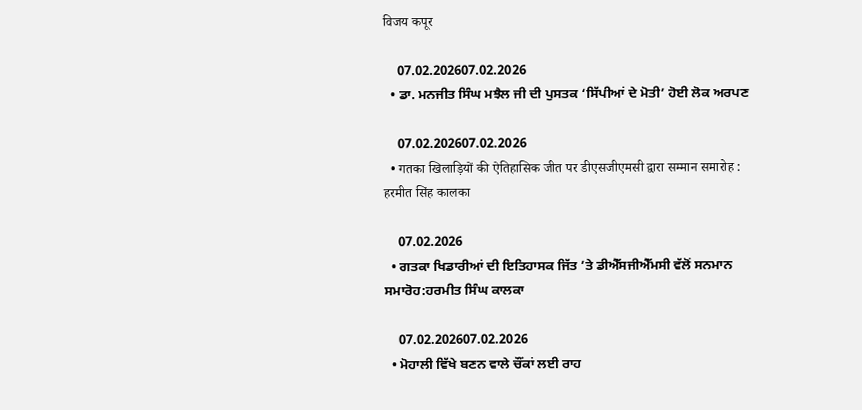विजय कपूर

    07.02.202607.02.2026
  • ਡਾ. ਮਨਜੀਤ ਸਿੰਘ ਮਝੈਲ ਜੀ ਦੀ ਪੁਸਤਕ ‘ਸਿੱਪੀਆਂ ਦੇ ਮੋਤੀ’ ਹੋਈ ਲੋਕ ਅਰਪਣ

    07.02.202607.02.2026
  • गतका खिलाड़ियों की ऐतिहासिक जीत पर डीएसजीएमसी द्वारा सम्मान समारोह : हरमीत सिंह कालका

    07.02.2026
  • ਗਤਕਾ ਖਿਡਾਰੀਆਂ ਦੀ ਇਤਿਹਾਸਕ ਜਿੱਤ ’ਤੇ ਡੀਐੱਸਜੀਐੱਮਸੀ ਵੱਲੋਂ ਸਨਮਾਨ ਸਮਾਰੋਹ:ਹਰਮੀਤ ਸਿੰਘ ਕਾਲਕਾ

    07.02.202607.02.2026
  • ਮੋਹਾਲੀ ਵਿੱਖੇ ਬਣਨ ਵਾਲੇ ਚੌਂਕਾਂ ਲਈ ਰਾਹ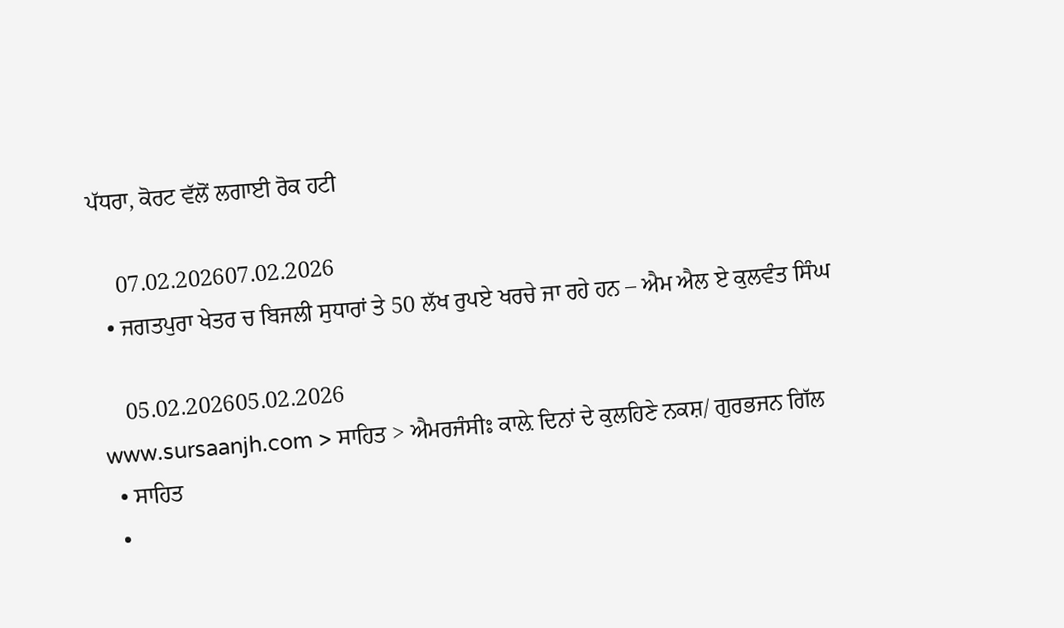ਪੱਧਰਾ, ਕੋਰਟ ਵੱਲੋਂ ਲਗਾਈ ਰੋਕ ਹਟੀ

    07.02.202607.02.2026
  • ਜਗਤਪੁਰਾ ਖੇਤਰ ਚ ਬਿਜਲੀ ਸੁਧਾਰਾਂ ਤੇ 50 ਲੱਖ ਰੁਪਏ ਖਰਚੇ ਜਾ ਰਹੇ ਹਨ – ਐਮ ਐਲ ਏ ਕੁਲਵੰਤ ਸਿੰਘ

    05.02.202605.02.2026
www.sursaanjh.com > ਸਾਹਿਤ > ਐਮਰਜੰਸੀਃ ਕਾਲ਼ੇ ਦਿਨਾਂ ਦੇ ਕੁਲਹਿਣੇ ਨਕਸ਼/ ਗੁਰਭਜਨ ਗਿੱਲ
  • ਸਾਹਿਤ
  •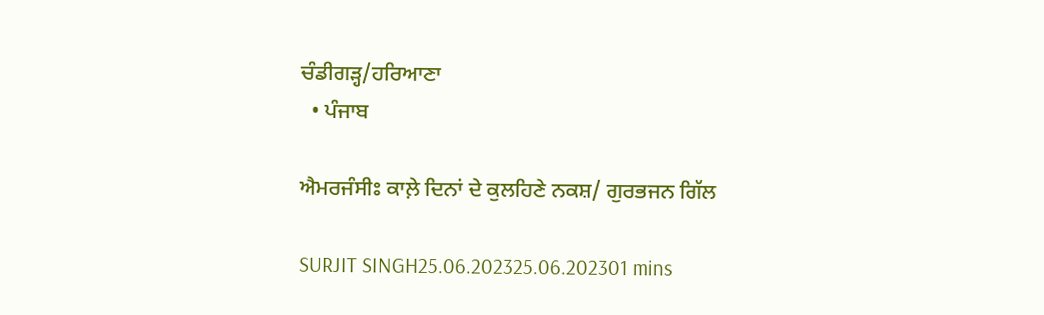ਚੰਡੀਗੜ੍ਹ/ਹਰਿਆਣਾ
  • ਪੰਜਾਬ

ਐਮਰਜੰਸੀਃ ਕਾਲ਼ੇ ਦਿਨਾਂ ਦੇ ਕੁਲਹਿਣੇ ਨਕਸ਼/ ਗੁਰਭਜਨ ਗਿੱਲ

SURJIT SINGH25.06.202325.06.202301 mins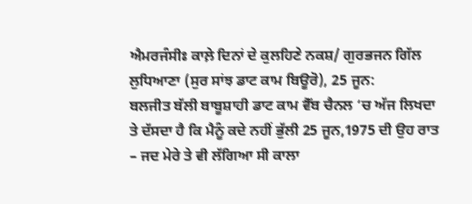ਐਮਰਜੰਸੀਃ ਕਾਲ਼ੇ ਦਿਨਾਂ ਦੇ ਕੁਲਹਿਣੇ ਨਕਸ਼/ ਗੁਰਭਜਨ ਗਿੱਲ
ਲੁਧਿਆਣਾ (ਸੁਰ ਸਾਂਝ ਡਾਟ ਕਾਮ ਬਿਊਰੋ), 25 ਜੂਨ:
ਬਲਜੀਤ ਬੱਲੀ ਬਾਬੂਸ਼ਾਹੀ ਡਾਟ ਕਾਮ ਵੈੱਬ ਚੈਨਲ ‘ਚ ਅੱਜ ਲਿਖਦਾ ਤੇ ਦੱਸਦਾ ਹੈ ਕਿ ਮੈਨੂੰ ਕਦੇ ਨਹੀਂ ਭੁੱਲੀ 25 ਜੂਨ,1975 ਦੀ ਉਹ ਰਾਤ – ਜਦ ਮੇਰੇ ਤੇ ਵੀ ਲੱਗਿਆ ਸੀ ਕਾਲਾ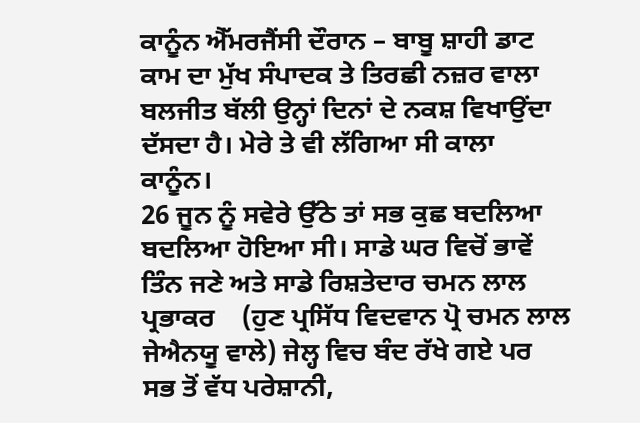ਕਾਨੂੰਨ ਐੱਮਰਜੈਂਸੀ ਦੌਰਾਨ – ਬਾਬੂ ਸ਼ਾਹੀ ਡਾਟ ਕਾਮ ਦਾ ਮੁੱਖ ਸੰਪਾਦਕ ਤੇ ਤਿਰਛੀ ਨਜ਼ਰ ਵਾਲਾ ਬਲਜੀਤ ਬੱਲੀ ਉਨ੍ਹਾਂ ਦਿਨਾਂ ਦੇ ਨਕਸ਼ ਵਿਖਾਉਂਦਾ ਦੱਸਦਾ ਹੈ। ਮੇਰੇ ਤੇ ਵੀ ਲੱਗਿਆ ਸੀ ਕਾਲਾ ਕਾਨੂੰਨ।
26 ਜੂਨ ਨੂੰ ਸਵੇਰੇ ਉੱਠੇ ਤਾਂ ਸਭ ਕੁਛ ਬਦਲਿਆ ਬਦਲਿਆ ਹੋਇਆ ਸੀ। ਸਾਡੇ ਘਰ ਵਿਚੋਂ ਭਾਵੇਂ ਤਿੰਨ ਜਣੇ ਅਤੇ ਸਾਡੇ ਰਿਸ਼ਤੇਦਾਰ ਚਮਨ ਲਾਲ ਪ੍ਰਭਾਕਰ    (ਹੁਣ ਪ੍ਰਸਿੱਧ ਵਿਦਵਾਨ ਪ੍ਰੋ ਚਮਨ ਲਾਲ ਜੇਐਨਯੂ ਵਾਲੇ) ਜੇਲ੍ਹ ਵਿਚ ਬੰਦ ਰੱਖੇ ਗਏ ਪਰ ਸਭ ਤੋਂ ਵੱਧ ਪਰੇਸ਼ਾਨੀ,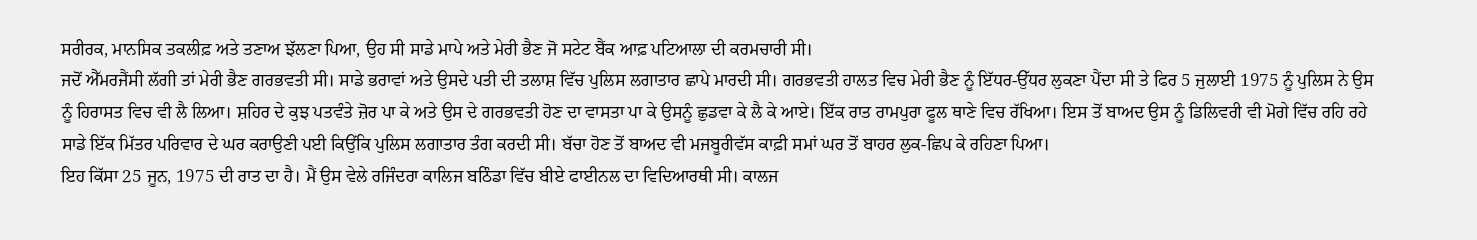ਸਰੀਰਕ, ਮਾਨਸਿਕ ਤਕਲੀਫ਼ ਅਤੇ ਤਣਾਅ ਝੱਲਣਾ ਪਿਆ, ਉਹ ਸੀ ਸਾਡੇ ਮਾਪੇ ਅਤੇ ਮੇਰੀ ਭੈਣ ਜੋ ਸਟੇਟ ਬੈਂਕ ਆਫ਼ ਪਟਿਆਲਾ ਦੀ ਕਰਮਚਾਰੀ ਸੀ।
ਜਦੋਂ ਐੱਮਰਜੈਂਸੀ ਲੱਗੀ ਤਾਂ ਮੇਰੀ ਭੈਣ ਗਰਭਵਤੀ ਸੀ। ਸਾਡੇ ਭਰਾਵਾਂ ਅਤੇ ਉਸਦੇ ਪਤੀ ਦੀ ਤਲਾਸ਼ ਵਿੱਚ ਪੁਲਿਸ ਲਗਾਤਾਰ ਛਾਪੇ ਮਾਰਦੀ ਸੀ। ਗਰਭਵਤੀ ਹਾਲਤ ਵਿਚ ਮੇਰੀ ਭੈਣ ਨੂੰ ਇੱਧਰ-ਉੱਧਰ ਲੁਕਣਾ ਪੈਂਦਾ ਸੀ ਤੇ ਫਿਰ 5 ਜੁਲਾਈ 1975 ਨੂੰ ਪੁਲਿਸ ਨੇ ਉਸ ਨੂੰ ਹਿਰਾਸਤ ਵਿਚ ਵੀ ਲੈ ਲਿਆ। ਸ਼ਹਿਰ ਦੇ ਕੁਝ ਪਤਵੰਤੇ ਜ਼ੋਰ ਪਾ ਕੇ ਅਤੇ ਉਸ ਦੇ ਗਰਭਵਤੀ ਹੋਣ ਦਾ ਵਾਸਤਾ ਪਾ ਕੇ ਉਸਨੂੰ ਛੁਡਵਾ ਕੇ ਲੈ ਕੇ ਆਏ। ਇੱਕ ਰਾਤ ਰਾਮਪੁਰਾ ਫੂਲ ਥਾਣੇ ਵਿਚ ਰੱਖਿਆ। ਇਸ ਤੋਂ ਬਾਅਦ ਉਸ ਨੂੰ ਡਿਲਿਵਰੀ ਵੀ ਮੋਗੇ ਵਿੱਚ ਰਹਿ ਰਹੇ ਸਾਡੇ ਇੱਕ ਮਿੱਤਰ ਪਰਿਵਾਰ ਦੇ ਘਰ ਕਰਾਉਣੀ ਪਈ ਕਿਉਂਕਿ ਪੁਲਿਸ ਲਗਾਤਾਰ ਤੰਗ ਕਰਦੀ ਸੀ। ਬੱਚਾ ਹੋਣ ਤੋਂ ਬਾਅਦ ਵੀ ਮਜਬੂਰੀਵੱਸ ਕਾਫ਼ੀ ਸਮਾਂ ਘਰ ਤੋਂ ਬਾਹਰ ਲੁਕ-ਛਿਪ ਕੇ ਰਹਿਣਾ ਪਿਆ।
ਇਹ ਕਿੱਸਾ 25 ਜੂਨ, 1975 ਦੀ ਰਾਤ ਦਾ ਹੈ। ਮੈਂ ਉਸ ਵੇਲੇ ਰਜਿੰਦਰਾ ਕਾਲਿਜ ਬਠਿੰਡਾ ਵਿੱਚ ਬੀਏ ਫਾਈਨਲ ਦਾ ਵਿਦਿਆਰਥੀ ਸੀ। ਕਾਲਜ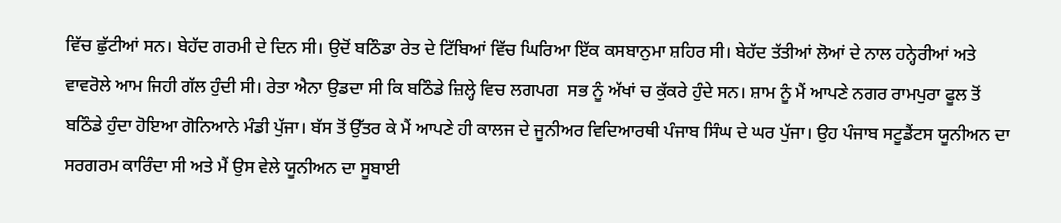ਵਿੱਚ ਛੁੱਟੀਆਂ ਸਨ। ਬੇਹੱਦ ਗਰਮੀ ਦੇ ਦਿਨ ਸੀ। ਉਦੋਂ ਬਠਿੰਡਾ ਰੇਤ ਦੇ ਟਿੱਬਿਆਂ ਵਿੱਚ ਘਿਰਿਆ ਇੱਕ ਕਸਬਾਨੁਮਾ ਸ਼ਹਿਰ ਸੀ। ਬੇਹੱਦ ਤੱਤੀਆਂ ਲੋਆਂ ਦੇ ਨਾਲ ਹਨ੍ਹੇਰੀਆਂ ਅਤੇ ਵਾਵਰੋਲੇ ਆਮ ਜਿਹੀ ਗੱਲ ਹੁੰਦੀ ਸੀ। ਰੇਤਾ ਐਨਾ ਉਡਦਾ ਸੀ ਕਿ ਬਠਿੰਡੇ ਜ਼ਿਲ੍ਹੇ ਵਿਚ ਲਗਪਗ  ਸਭ ਨੂੰ ਅੱਖਾਂ ਚ ਕੁੱਕਰੇ ਹੁੰਦੇ ਸਨ। ਸ਼ਾਮ ਨੂੰ ਮੈਂ ਆਪਣੇ ਨਗਰ ਰਾਮਪੁਰਾ ਫੂਲ ਤੋਂ ਬਠਿੰਡੇ ਹੁੰਦਾ ਹੋਇਆ ਗੋਨਿਆਨੇ ਮੰਡੀ ਪੁੱਜਾ। ਬੱਸ ਤੋਂ ਉੱਤਰ ਕੇ ਮੈਂ ਆਪਣੇ ਹੀ ਕਾਲਜ ਦੇ ਜੂਨੀਅਰ ਵਿਦਿਆਰਥੀ ਪੰਜਾਬ ਸਿੰਘ ਦੇ ਘਰ ਪੁੱਜਾ। ਉਹ ਪੰਜਾਬ ਸਟੂਡੈਂਟਸ ਯੂਨੀਅਨ ਦਾ ਸਰਗਰਮ ਕਾਰਿੰਦਾ ਸੀ ਅਤੇ ਮੈਂ ਉਸ ਵੇਲੇ ਯੂਨੀਅਨ ਦਾ ਸੂਬਾਈ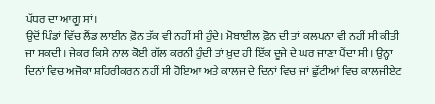ਪੱਧਰ ਦਾ ਆਗੂ ਸਾਂ।
ਉਦੋਂ ਪਿੰਡਾਂ ਵਿੱਚ ਲੈਂਡ ਲਾਈਨ ਫ਼ੋਨ ਤੱਕ ਵੀ ਨਹੀਂ ਸੀ ਹੁੰਦੇ। ਮੋਬਾਈਲ ਫ਼ੋਨ ਦੀ ਤਾਂ ਕਲਪਨਾ ਵੀ ਨਹੀਂ ਸੀ ਕੀਤੀ ਜਾ ਸਕਦੀ। ਜੇਕਰ ਕਿਸੇ ਨਾਲ ਕੋਈ ਗੱਲ ਕਰਨੀ ਹੁੰਦੀ ਤਾਂ ਖ਼ੁਦ ਹੀ ਇੱਕ ਦੂਜੇ ਦੇ ਘਰ ਜਾਣਾ ਪੈਂਦਾ ਸੀ। ਉਨ੍ਹਾ ਦਿਨਾਂ ਵਿਚ ਅਜੋਕਾ ਸ਼ਹਿਰੀਕਰਨ ਨਹੀਂ ਸੀ ਹੋਇਆ ਅਤੇ ਕਾਲਜ ਦੇ ਦਿਨਾਂ ਵਿਚ ਜਾਂ ਛੁੱਟੀਆਂ ਵਿਚ ਕਾਲਜੀਏਟ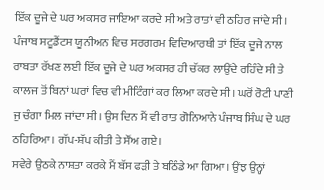ਇੱਕ ਦੂਜੇ ਦੇ ਘਰ ਅਕਸਰ ਜਾਇਆ ਕਰਦੇ ਸੀ ਅਤੇ ਰਾਤਾਂ ਵੀ ਠਹਿਰ ਜਾਂਦੇ ਸੀ। ਪੰਜਾਬ ਸਟੂਡੈਂਟਸ ਯੂਨੀਅਨ ਵਿਚ ਸਰਗਰਮ ਵਿਦਿਆਰਥੀ ਤਾਂ ਇੱਕ ਦੂਜੇ ਨਾਲ ਰਾਬਤਾ ਰੱਖਣ ਲਈ ਇੱਕ ਦੂਜੇ ਦੇ ਘਰ ਅਕਸਰ ਹੀ ਚੱਕਰ ਲਾਉਂਦੇ ਰਹਿੰਦੇ ਸੀ ਤੇ ਕਾਲਜ ਤੋਂ ਬਿਨਾਂ ਘਰਾਂ ਵਿਚ ਵੀ ਮੀਟਿੰਗਾਂ ਕਰ ਲਿਆ ਕਰਦੇ ਸੀ। ਘਰੋਂ ਰੋਟੀ ਪਾਣੀ ਜੁ ਚੰਗਾ ਮਿਲ ਜਾਂਦਾ ਸੀ। ਉਸ ਦਿਨ ਮੈਂ ਵੀ ਰਾਤ ਗੋਨਿਆਨੇ ਪੰਜਾਬ ਸਿੰਘ ਦੇ ਘਰ ਠਹਿਰਿਆ। ਗੱਪ-ਸ਼ੱਪ ਕੀਤੀ ਤੇ ਸੌਂਅ ਗਏ।
ਸਵੇਰੇ ਉਠਕੇ ਨਾਸ਼ਤਾ ਕਰਕੇ ਮੈਂ ਬੱਸ ਫੜੀ ਤੇ ਬਠਿੰਡੇ ਆ ਗਿਆ। ਉਂਝ ਉਨ੍ਹਾਂ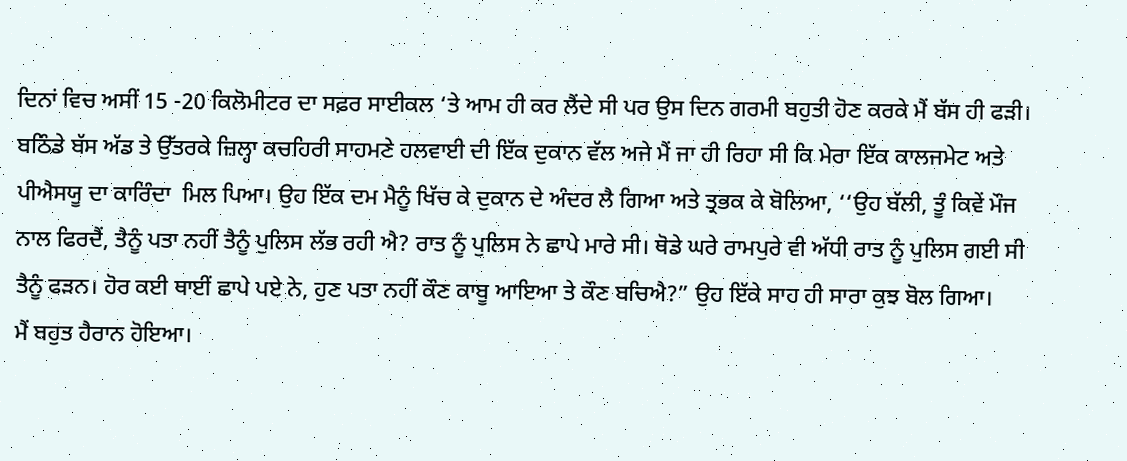ਦਿਨਾਂ ਵਿਚ ਅਸੀਂ 15 -20 ਕਿਲੋਮੀਟਰ ਦਾ ਸਫ਼ਰ ਸਾਈਕਲ ‘ਤੇ ਆਮ ਹੀ ਕਰ ਲੈਂਦੇ ਸੀ ਪਰ ਉਸ ਦਿਨ ਗਰਮੀ ਬਹੁਤੀ ਹੋਣ ਕਰਕੇ ਮੈਂ ਬੱਸ ਹੀ ਫੜੀ। ਬਠਿੰਡੇ ਬੱਸ ਅੱਡ ਤੇ ਉੱਤਰਕੇ ਜ਼ਿਲ੍ਹਾ ਕਚਹਿਰੀ ਸਾਹਮਣੇ ਹਲਵਾਈ ਦੀ ਇੱਕ ਦੁਕਾਨ ਵੱਲ ਅਜੇ ਮੈਂ ਜਾ ਹੀ ਰਿਹਾ ਸੀ ਕਿ ਮੇਰਾ ਇੱਕ ਕਾਲਜਮੇਟ ਅਤੇ ਪੀਐਸਯੂ ਦਾ ਕਾਰਿੰਦਾ  ਮਿਲ ਪਿਆ। ਉਹ ਇੱਕ ਦਮ ਮੈਨੂੰ ਖਿੱਚ ਕੇ ਦੁਕਾਨ ਦੇ ਅੰਦਰ ਲੈ ਗਿਆ ਅਤੇ ਤ੍ਰਭਕ ਕੇ ਬੋਲਿਆ, ‘‘ਉਹ ਬੱਲੀ, ਤੂੰ ਕਿਵੇਂ ਮੌਜ ਨਾਲ ਫਿਰਦੈਂ, ਤੈਨੂੰ ਪਤਾ ਨਹੀਂ ਤੈਨੂੰ ਪੁਲਿਸ ਲੱਭ ਰਹੀ ਐ? ਰਾਤ ਨੂੰ ਪੁਲਿਸ ਨੇ ਛਾਪੇ ਮਾਰੇ ਸੀ। ਥੋਡੇ ਘਰੇ ਰਾਮਪੁਰੇ ਵੀ ਅੱਧੀ ਰਾਤ ਨੂੰ ਪੁਲਿਸ ਗਈ ਸੀ ਤੈਨੂੰ ਫੜਨ। ਹੋਰ ਕਈ ਥਾਈਂ ਛਾਪੇ ਪਏ ਨੇ, ਹੁਣ ਪਤਾ ਨਹੀਂ ਕੌਣ ਕਾਬੂ ਆਇਆ ਤੇ ਕੌਣ ਬਚਿਐ?” ਉਹ ਇੱਕੇ ਸਾਹ ਹੀ ਸਾਰਾ ਕੁਝ ਬੋਲ ਗਿਆ।
ਮੈਂ ਬਹੁਤ ਹੈਰਾਨ ਹੋਇਆ।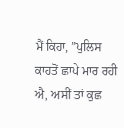ਮੈਂ ਕਿਹਾ, ”ਪੁਲਿਸ ਕਾਹਤੋਂ ਛਾਪੇ ਮਾਰ ਰਹੀ ਐ, ਅਸੀਂ ਤਾਂ ਕੁਛ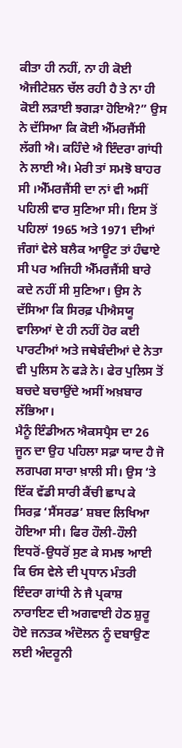ਕੀਤਾ ਹੀ ਨਹੀਂ, ਨਾ ਹੀ ਕੋਈ ਐਜੀਟੇਸ਼ਨ ਚੱਲ ਰਹੀ ਹੈ ਤੇ ਨਾ ਹੀ ਕੋਈ ਲੜਾਈ ਝਗੜਾ ਹੋਇਐ?” ਉਸ ਨੇ ਦੱਸਿਆ ਕਿ ਕੋਈ ਐੱਮਰਜੈਂਸੀ ਲੱਗੀ ਐ। ਕਹਿੰਦੇ ਐ ਇੰਦਰਾ ਗਾਂਧੀ ਨੇ ਲਾਈ ਐ। ਮੇਰੀ ਤਾਂ ਸਮਝੋ ਬਾਹਰ ਸੀ ।ਐੱਮਰਜੈਂਸੀ ਦਾ ਨਾਂ ਵੀ ਅਸੀਂ ਪਹਿਲੀ ਵਾਰ ਸੁਣਿਆ ਸੀ। ਇਸ ਤੋਂ ਪਹਿਲਾਂ 1965 ਅਤੇ 1971 ਦੀਆਂ ਜੰਗਾਂ ਵੇਲੇ ਬਲੈਕ ਆਊਟ ਤਾਂ ਹੰਢਾਏ ਸੀ ਪਰ ਅਜਿਹੀ ਐੱਮਰਜੈਂਸੀ ਬਾਰੇ ਕਦੇ ਨਹੀਂ ਸੀ ਸੁਣਿਆ। ਉਸ ਨੇ ਦੱਸਿਆ ਕਿ ਸਿਰਫ਼ ਪੀਐਸਯੂ ਵਾਲਿਆਂ ਦੇ ਹੀ ਨਹੀਂ ਹੋਰ ਕਈ ਪਾਰਟੀਆਂ ਅਤੇ ਜਥੇਬੰਦੀਆਂ ਦੇ ਨੇਤਾ ਵੀ ਪੁਲਿਸ ਨੇ ਫੜੇ ਨੇ। ਫੇਰ ਪੁਲਿਸ ਤੋਂ ਬਚਦੇ ਬਚਾਉਂਦੇ ਅਸੀਂ ਅਖ਼ਬਾਰ ਲੱਭਿਆ।
ਮੈਨੂੰ ਇੰਡੀਅਨ ਐਕਸਪ੍ਰੈਸ ਦਾ 26 ਜੂਨ ਦਾ ਉਹ ਪਹਿਲਾ ਸਫ਼ਾ ਯਾਦ ਹੈ ਜੋ ਲਗਪਗ ਸਾਰਾ ਖ਼ਾਲੀ ਸੀ। ਉਸ ‘ਤੇ ਇੱਕ ਵੱਡੀ ਸਾਰੀ ਕੈਂਚੀ ਛਾਪ ਕੇ ਸਿਰਫ਼ ‘ਸੈਂਸਰਡ’ ਸ਼ਬਦ ਲਿਖਿਆ ਹੋਇਆ ਸੀ। ਫਿਰ ਹੌਲੀ-ਹੌਲੀ ਇਧਰੋਂ-ਉਧਰੋਂ ਸੁਣ ਕੇ ਸਮਝ ਆਈ ਕਿ ਓਸ ਵੇਲੇ ਦੀ ਪ੍ਰਧਾਨ ਮੰਤਰੀ ਇੰਦਰਾ ਗਾਂਧੀ ਨੇ ਜੈ ਪ੍ਰਕਾਸ਼ ਨਾਰਾਇਣ ਦੀ ਅਗਵਾਈ ਹੇਠ ਸ਼ੁਰੂ ਹੋਏ ਜਨਤਕ ਅੰਦੋਲਨ ਨੂੰ ਦਬਾਉਣ ਲਈ ਅੰਦਰੂਨੀ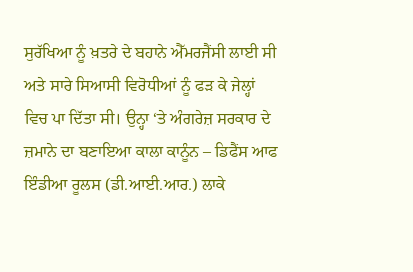ਸੁਰੱਖਿਆ ਨੂੰ ਖ਼ਤਰੇ ਦੇ ਬਹਾਨੇ ਐੱਮਰਜੈਂਸੀ ਲਾਈ ਸੀ ਅਤੇ ਸਾਰੇ ਸਿਆਸੀ ਵਿਰੋਧੀਆਂ ਨੂੰ ਫੜ ਕੇ ਜੇਲ੍ਹਾਂ ਵਿਚ ਪਾ ਦਿੱਤਾ ਸੀ। ਉਨ੍ਹਾ ‘ਤੇ ਅੰਗਰੇਜ਼ ਸਰਕਾਰ ਦੇ ਜ਼ਮਾਨੇ ਦਾ ਬਣਾਇਆ ਕਾਲਾ ਕਾਨੂੰਨ – ਡਿਫੈਂਸ ਆਫ ਇੰਡੀਆ ਰੂਲਸ (ਡੀ.ਆਈ.ਆਰ.) ਲਾਕੇ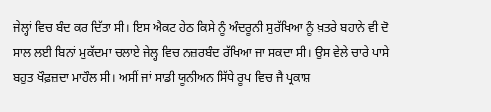ਜੇਲ੍ਹਾਂ ਵਿਚ ਬੰਦ ਕਰ ਦਿੱਤਾ ਸੀ। ਇਸ ਐਕਟ ਹੇਠ ਕਿਸੇ ਨੂੰ ਅੰਦਰੂਨੀ ਸੁਰੱਖਿਆ ਨੂੰ ਖ਼ਤਰੇ ਬਹਾਨੇ ਵੀ ਦੋ ਸਾਲ ਲਈ ਬਿਨਾਂ ਮੁਕੱਦਮਾ ਚਲਾਏ ਜੇਲ੍ਹ ਵਿਚ ਨਜ਼ਰਬੰਦ ਰੱਖਿਆ ਜਾ ਸਕਦਾ ਸੀ। ਉਸ ਵੇਲੇ ਚਾਰੇ ਪਾਸੇ ਬਹੁਤ ਖੌਫ਼ਜ਼ਦਾ ਮਾਹੌਲ ਸੀ। ਅਸੀਂ ਜਾਂ ਸਾਡੀ ਯੂਨੀਅਨ ਸਿੱਧੇ ਰੂਪ ਵਿਚ ਜੈ ਪ੍ਰਕਾਸ਼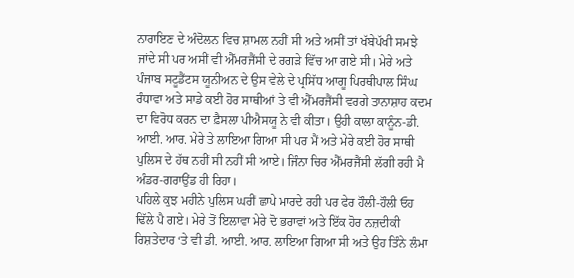ਨਾਰਾਇਣ ਦੇ ਅੰਦੋਲਨ ਵਿਚ ਸ਼ਾਮਲ ਨਹੀਂ ਸੀ ਅਤੇ ਅਸੀਂ ਤਾਂ ਖੱਬੇਪੱਖੀ ਸਮਝੇ ਜਾਂਦੇ ਸੀ ਪਰ ਅਸੀਂ ਵੀ ਐੱਮਰਜੈਂਸੀ ਦੇ ਰਗੜੇ ਵਿੱਚ ਆ ਗਏ ਸੀ। ਮੇਰੇ ਅਤੇ ਪੰਜਾਬ ਸਟੂਡੈਂਟਸ ਯੂਨੀਅਨ ਦੇ ਉਸ ਵੇਲੇ ਦੇ ਪ੍ਰਸਿੱਧ ਆਗੂ ਪਿਰਥੀਪਾਲ ਸਿੰਘ ਰੰਧਾਵਾ ਅਤੇ ਸਾਡੇ ਕਈ ਹੋਰ ਸਾਥੀਆਂ ਤੇ ਵੀ ਐੱਮਰਜੈਂਸੀ ਵਰਗੇ ਤਾਨਾਸ਼ਾਹ ਕਦਮ ਦਾ ਵਿਰੋਧ ਕਰਨ ਦਾ ਫ਼ੈਸਲਾ ਪੀਐਸਯੂ ਨੇ ਵੀ ਕੀਤਾ। ਉਹੀ ਕਾਲਾ ਕਾਨੂੰਨ-ਡੀ. ਆਈ. ਆਰ. ਮੇਰੇ ਤੇ ਲਾਇਆ ਗਿਆ ਸੀ ਪਰ ਮੈਂ ਅਤੇ ਮੇਰੇ ਕਈ ਹੋਰ ਸਾਥੀ ਪੁਲਿਸ ਦੇ ਹੱਥ ਨਹੀਂ ਸੀ ਨਹੀਂ ਸੀ ਆਏ। ਜਿੰਨਾ ਚਿਰ ਐੱਮਰਜੈਂਸੀ ਲੱਗੀ ਰਹੀ ਮੈ ਅੰਡਰ-ਗਰਾਉਂਡ ਹੀ ਰਿਹਾ।
ਪਹਿਲੇ ਕੁਝ ਮਹੀਨੇ ਪੁਲਿਸ ਘਰੀਂ ਛਾਪੇ ਮਾਰਦੇ ਰਹੀ ਪਰ ਫੇਰ ਹੌਲੀ-ਹੌਲੀ ਓਹ ਢਿੱਲੇ ਪੈ ਗਏ। ਮੇਰੇ ਤੋਂ ਇਲਾਵਾ ਮੇਰੇ ਦੋ ਭਰਾਵਾਂ ਅਤੇ ਇੱਕ ਹੋਰ ਨਜ਼ਦੀਕੀ ਰਿਸ਼ਤੇਦਾਰ ‘ਤੇ ਵੀ ਡੀ. ਆਈ. ਆਰ. ਲਾਇਆ ਗਿਆ ਸੀ ਅਤੇ ਉਹ ਤਿੰਨੇ ਲੰਮਾ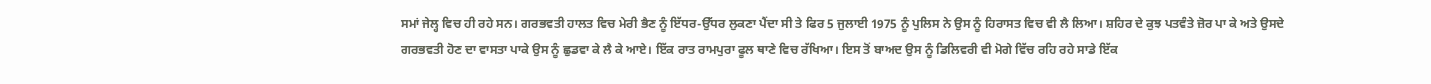ਸਮਾਂ ਜੇਲ੍ਹ ਵਿਚ ਹੀ ਰਹੇ ਸਨ। ਗਰਭਵਤੀ ਹਾਲਤ ਵਿਚ ਮੇਰੀ ਭੈਣ ਨੂੰ ਇੱਧਰ-ਉੱਧਰ ਲੁਕਣਾ ਪੈਂਦਾ ਸੀ ਤੇ ਫਿਰ 5 ਜੁਲਾਈ 1975 ਨੂੰ ਪੁਲਿਸ ਨੇ ਉਸ ਨੂੰ ਹਿਰਾਸਤ ਵਿਚ ਵੀ ਲੈ ਲਿਆ। ਸ਼ਹਿਰ ਦੇ ਕੁਝ ਪਤਵੰਤੇ ਜ਼ੋਰ ਪਾ ਕੇ ਅਤੇ ਉਸਦੇ ਗਰਭਵਤੀ ਹੋਣ ਦਾ ਵਾਸਤਾ ਪਾਕੇ ਉਸ ਨੂੰ ਛੁਡਵਾ ਕੇ ਲੈ ਕੇ ਆਏ। ਇੱਕ ਰਾਤ ਰਾਮਪੁਰਾ ਫੂਲ ਥਾਣੇ ਵਿਚ ਰੱਖਿਆ। ਇਸ ਤੋਂ ਬਾਅਦ ਉਸ ਨੂੰ ਡਿਲਿਵਰੀ ਵੀ ਮੋਗੇ ਵਿੱਚ ਰਹਿ ਰਹੇ ਸਾਡੇ ਇੱਕ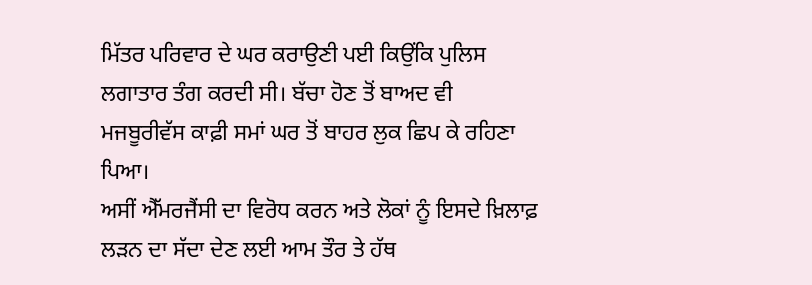ਮਿੱਤਰ ਪਰਿਵਾਰ ਦੇ ਘਰ ਕਰਾਉਣੀ ਪਈ ਕਿਉਂਕਿ ਪੁਲਿਸ ਲਗਾਤਾਰ ਤੰਗ ਕਰਦੀ ਸੀ। ਬੱਚਾ ਹੋਣ ਤੋਂ ਬਾਅਦ ਵੀ ਮਜਬੂਰੀਵੱਸ ਕਾਫ਼ੀ ਸਮਾਂ ਘਰ ਤੋਂ ਬਾਹਰ ਲੁਕ ਛਿਪ ਕੇ ਰਹਿਣਾ ਪਿਆ।
ਅਸੀਂ ਐੱਮਰਜੈਂਸੀ ਦਾ ਵਿਰੋਧ ਕਰਨ ਅਤੇ ਲੋਕਾਂ ਨੂੰ ਇਸਦੇ ਖ਼ਿਲਾਫ਼ ਲੜਨ ਦਾ ਸੱਦਾ ਦੇਣ ਲਈ ਆਮ ਤੌਰ ਤੇ ਹੱਥ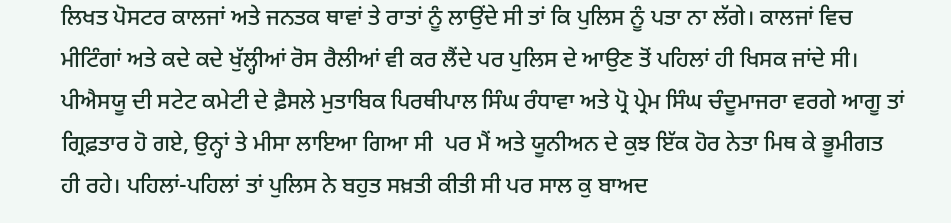ਲਿਖਤ ਪੋਸਟਰ ਕਾਲਜਾਂ ਅਤੇ ਜਨਤਕ ਥਾਵਾਂ ਤੇ ਰਾਤਾਂ ਨੂੰ ਲਾਉਂਦੇ ਸੀ ਤਾਂ ਕਿ ਪੁਲਿਸ ਨੂੰ ਪਤਾ ਨਾ ਲੱਗੇ। ਕਾਲਜਾਂ ਵਿਚ ਮੀਟਿੰਗਾਂ ਅਤੇ ਕਦੇ ਕਦੇ ਖੁੱਲ੍ਹੀਆਂ ਰੋਸ ਰੈਲੀਆਂ ਵੀ ਕਰ ਲੈਂਦੇ ਪਰ ਪੁਲਿਸ ਦੇ ਆਉਣ ਤੋਂ ਪਹਿਲਾਂ ਹੀ ਖਿਸਕ ਜਾਂਦੇ ਸੀ। ਪੀਐਸਯੂ ਦੀ ਸਟੇਟ ਕਮੇਟੀ ਦੇ ਫ਼ੈਸਲੇ ਮੁਤਾਬਿਕ ਪਿਰਥੀਪਾਲ ਸਿੰਘ ਰੰਧਾਵਾ ਅਤੇ ਪ੍ਰੋ ਪ੍ਰੇਮ ਸਿੰਘ ਚੰਦੂਮਾਜਰਾ ਵਰਗੇ ਆਗੂ ਤਾਂ ਗ੍ਰਿਫ਼ਤਾਰ ਹੋ ਗਏ, ਉਨ੍ਹਾਂ ਤੇ ਮੀਸਾ ਲਾਇਆ ਗਿਆ ਸੀ  ਪਰ ਮੈਂ ਅਤੇ ਯੂਨੀਅਨ ਦੇ ਕੁਝ ਇੱਕ ਹੋਰ ਨੇਤਾ ਮਿਥ ਕੇ ਭੂਮੀਗਤ ਹੀ ਰਹੇ। ਪਹਿਲਾਂ-ਪਹਿਲਾਂ ਤਾਂ ਪੁਲਿਸ ਨੇ ਬਹੁਤ ਸਖ਼ਤੀ ਕੀਤੀ ਸੀ ਪਰ ਸਾਲ ਕੁ ਬਾਅਦ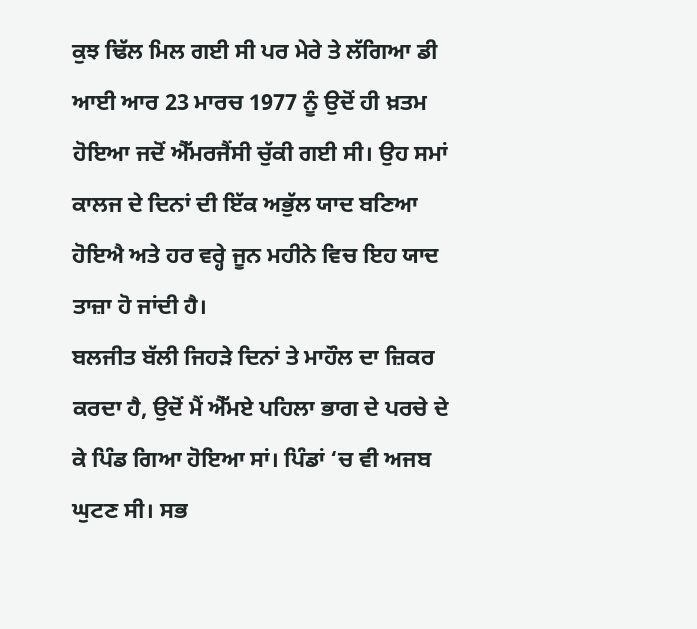ਕੁਝ ਢਿੱਲ ਮਿਲ ਗਈ ਸੀ ਪਰ ਮੇਰੇ ਤੇ ਲੱਗਿਆ ਡੀ ਆਈ ਆਰ 23 ਮਾਰਚ 1977 ਨੂੰ ਉਦੋਂ ਹੀ ਖ਼ਤਮ ਹੋਇਆ ਜਦੋਂ ਐੱਮਰਜੈਂਸੀ ਚੁੱਕੀ ਗਈ ਸੀ। ਉਹ ਸਮਾਂ ਕਾਲਜ ਦੇ ਦਿਨਾਂ ਦੀ ਇੱਕ ਅਭੁੱਲ ਯਾਦ ਬਣਿਆ ਹੋਇਐ ਅਤੇ ਹਰ ਵਰ੍ਹੇ ਜੂਨ ਮਹੀਨੇ ਵਿਚ ਇਹ ਯਾਦ ਤਾਜ਼ਾ ਹੋ ਜਾਂਦੀ ਹੈ।
ਬਲਜੀਤ ਬੱਲੀ ਜਿਹੜੇ ਦਿਨਾਂ ਤੇ ਮਾਹੌਲ ਦਾ ਜ਼ਿਕਰ ਕਰਦਾ ਹੈ, ਉਦੋਂ ਮੈਂ ਐੱਮਏ ਪਹਿਲਾ ਭਾਗ ਦੇ ਪਰਚੇ ਦੇ ਕੇ ਪਿੰਡ ਗਿਆ ਹੋਇਆ ਸਾਂ। ਪਿੰਡਾਂ ‘ਚ ਵੀ ਅਜਬ ਘੁਟਣ ਸੀ। ਸਭ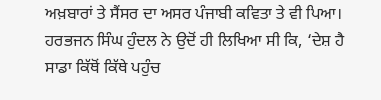ਅਖ਼ਬਾਰਾਂ ਤੇ ਸੈਂਸਰ ਦਾ ਅਸਰ ਪੰਜਾਬੀ ਕਵਿਤਾ ਤੇ ਵੀ ਪਿਆ। ਹਰਭਜਨ ਸਿੰਘ ਹੁੰਦਲ ਨੇ ਉਦੋਂ ਹੀ ਲਿਖਿਆ ਸੀ ਕਿ, ‘ਦੇਸ਼ ਹੈ ਸਾਡਾ ਕਿੱਥੋਂ ਕਿੱਥੇ ਪਹੁੰਚ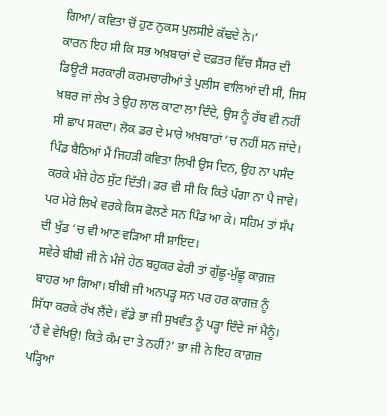ਗਿਆ/ ਕਵਿਤਾ ਚੋਂ ਹੁਣ ਨੁਕਸ ਪੁਲਸੀਏ ਕੱਢਦੇ ਨੇ।’
ਕਾਰਨ ਇਹ ਸੀ ਕਿ ਸਭ ਅਖ਼ਬਾਰਾਂ ਦੇ ਦਫ਼ਤਰ ਵਿੱਚ ਸੈਂਸਰ ਦੀ ਡਿਊਟੀ ਸਰਕਾਰੀ ਕਰਮਚਾਰੀਆਂ ਤੇ ਪੁਲੀਸ ਵਾਲਿਆਂ ਦੀ ਸੀ, ਜਿਸ ਖ਼ਬਰ ਜਾਂ ਲੇਖ ਤੇ ਉਹ ਲਾਲ ਕਾਟਾ ਲਾ ਦਿੰਦੇ, ਉਸ ਨੂੰ ਰੱਬ ਵੀ ਨਹੀਂ ਸੀ ਛਾਪ ਸਕਦਾ। ਲੋਕ ਡਰ ਦੇ ਮਾਰੇ ਅਖ਼ਬਾਰਾਂ ‘ਚ ਨਹੀਂ ਸਨ ਜਾਂਦੇ। ਪਿੰਡ ਬੈਠਿਆਂ ਮੈਂ ਜਿਹੜੀ ਕਵਿਤਾ ਲਿਖੀ ਉਸ ਦਿਨ, ਉਹ ਨਾ ਪਸੰਦ ਕਰਕੇ ਮੰਜੇ ਹੇਠ ਸੁੱਟ ਦਿੱਤੀ। ਡਰ ਵੀ ਸੀ ਕਿ ਕਿਤੇ ਪੰਗਾ ਨਾ ਪੈ ਜਾਵੇ। ਪਰ ਮੇਰੇ ਲਿਖੇ ਵਰਕੇ ਕਿਸ ਫੋਲਣੇ ਸਨ ਪਿੰਡ ਆ ਕੇ। ਸਹਿਮ ਤਾਂ ਸੱਪ ਦੀ ਖੁੱਡ ‘ਚ ਵੀ ਆਣ ਵੜਿਆ ਸੀ ਸ਼ਾਇਦ।
ਸਵੇਰੇ ਬੀਬੀ ਜੀ ਨੇ ਮੰਜੇ ਹੇਠ ਬਹੁਕਰ ਫੇਰੀ ਤਾਂ ਗੁੱਛੂ-ਮੁੱਛੂ ਕਾਗ਼ਜ਼ ਬਾਹਰ ਆ ਗਿਆ। ਬੀਬੀ ਜੀ ਅਨਪੜ੍ਹ ਸਨ ਪਰ ਹਰ ਕਾਗਜ਼ ਨੂੰ ਸਿੱਧਾ ਕਰਕੇ ਰੱਖ ਲੈਂਦੇ। ਵੱਡੇ ਭਾ ਜੀ ਸੁਖਵੰਤ ਨੂੰ ਪੜ੍ਹਾ ਦਿੰਦੇ ਜਾਂ ਮੈਨੂੰ। ‘ਹੈਂ ਵੇ ਵੇਖਿਉ! ਕਿਤੇ ਕੰਮ ਦਾ ਤੇ ਨਹੀਂ?’ ਭਾ ਜੀ ਨੇ ਇਹ ਕਾਗ਼ਜ਼ ਪੜ੍ਹਿਆ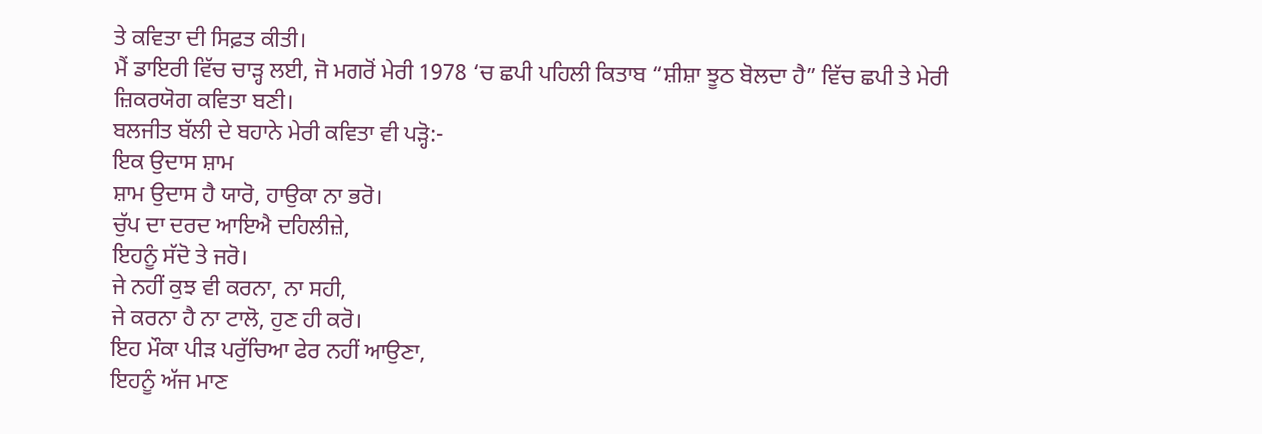ਤੇ ਕਵਿਤਾ ਦੀ ਸਿਫ਼ਤ ਕੀਤੀ।
ਮੈਂ ਡਾਇਰੀ ਵਿੱਚ ਚਾੜ੍ਹ ਲਈ, ਜੋ ਮਗਰੋਂ ਮੇਰੀ 1978 ‘ਚ ਛਪੀ ਪਹਿਲੀ ਕਿਤਾਬ “ਸ਼ੀਸ਼ਾ ਝੂਠ ਬੋਲਦਾ ਹੈ” ਵਿੱਚ ਛਪੀ ਤੇ ਮੇਰੀ ਜ਼ਿਕਰਯੋਗ ਕਵਿਤਾ ਬਣੀ।
ਬਲਜੀਤ ਬੱਲੀ ਦੇ ਬਹਾਨੇ ਮੇਰੀ ਕਵਿਤਾ ਵੀ ਪੜ੍ਹੋ:-
ਇਕ ਉਦਾਸ ਸ਼ਾਮ
ਸ਼ਾਮ ਉਦਾਸ ਹੈ ਯਾਰੋ, ਹਾਉਕਾ ਨਾ ਭਰੋ।
ਚੁੱਪ ਦਾ ਦਰਦ ਆਇਐ ਦਹਿਲੀਜ਼ੇ,
ਇਹਨੂੰ ਸੱਦੋ ਤੇ ਜਰੋ।
ਜੇ ਨਹੀਂ ਕੁਝ ਵੀ ਕਰਨਾ, ਨਾ ਸਹੀ,
ਜੇ ਕਰਨਾ ਹੈ ਨਾ ਟਾਲੋ, ਹੁਣ ਹੀ ਕਰੋ।
ਇਹ ਮੌਕਾ ਪੀੜ ਪਰੁੱਚਿਆ ਫੇਰ ਨਹੀਂ ਆਉਣਾ,
ਇਹਨੂੰ ਅੱਜ ਮਾਣ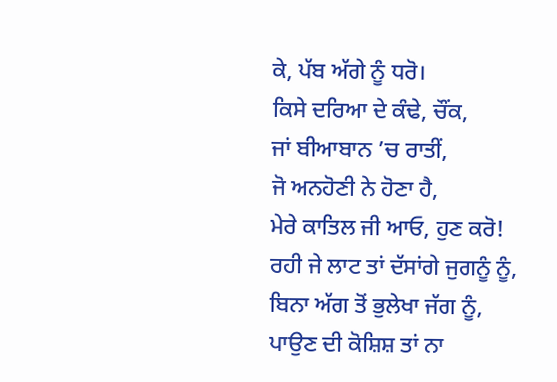ਕੇ, ਪੱਬ ਅੱਗੇ ਨੂੰ ਧਰੋ।
ਕਿਸੇ ਦਰਿਆ ਦੇ ਕੰਢੇ, ਚੌਂਕ,
ਜਾਂ ਬੀਆਬਾਨ ’ਚ ਰਾਤੀਂ,
ਜੋ ਅਨਹੋਣੀ ਨੇ ਹੋਣਾ ਹੈ,
ਮੇਰੇ ਕਾਤਿਲ ਜੀ ਆਓ, ਹੁਣ ਕਰੋ!
ਰਹੀ ਜੇ ਲਾਟ ਤਾਂ ਦੱਸਾਂਗੇ ਜੁਗਨੂੰ ਨੂੰ,
ਬਿਨਾ ਅੱਗ ਤੋਂ ਭੁਲੇਖਾ ਜੱਗ ਨੂੰ,
ਪਾਉਣ ਦੀ ਕੋਸ਼ਿਸ਼ ਤਾਂ ਨਾ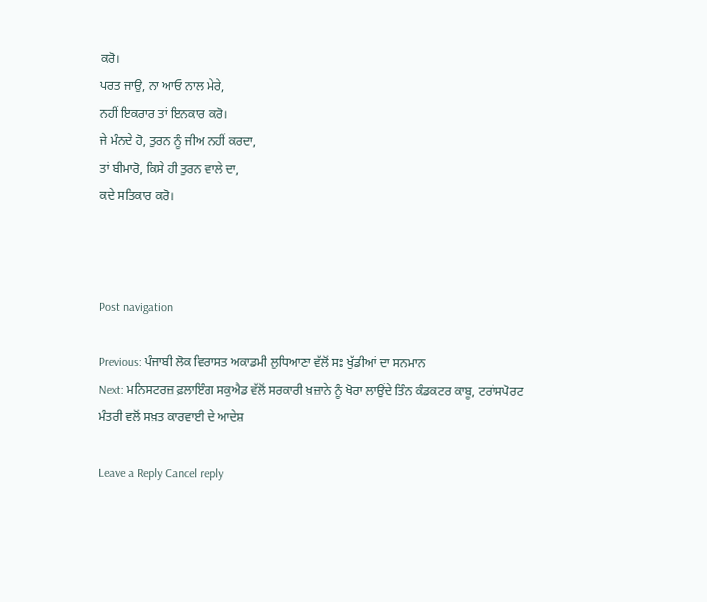ਕਰੋ।
ਪਰਤ ਜਾਉ, ਨਾ ਆਓ ਨਾਲ ਮੇਰੇ,
ਨਹੀਂ ਇਕਰਾਰ ਤਾਂ ਇਨਕਾਰ ਕਰੋ।
ਜੇ ਮੰਨਦੇ ਹੋ, ਤੁਰਨ ਨੂੰ ਜੀਅ ਨਹੀਂ ਕਰਦਾ,
ਤਾਂ ਬੀਮਾਰੋ, ਕਿਸੇ ਹੀ ਤੁਰਨ ਵਾਲੇ ਦਾ,
ਕਦੇ ਸਤਿਕਾਰ ਕਰੋ।



Post navigation

Previous: ਪੰਜਾਬੀ ਲੋਕ ਵਿਰਾਸਤ ਅਕਾਡਮੀ ਲੁਧਿਆਣਾ ਵੱਲੋਂ ਸਃ ਖੁੱਡੀਆਂ ਦਾ ਸਨਮਾਨ
Next: ਮਨਿਸਟਰਜ਼ ਫ਼ਲਾਇੰਗ ਸਕੁਐਡ ਵੱਲੋਂ ਸਰਕਾਰੀ ਖ਼ਜ਼ਾਨੇ ਨੂੰ ਖੋਰਾ ਲਾਉਂਦੇ ਤਿੰਨ ਕੰਡਕਟਰ ਕਾਬੂ, ਟਰਾਂਸਪੋਰਟ ਮੰਤਰੀ ਵਲੋਂ ਸਖ਼ਤ ਕਾਰਵਾਈ ਦੇ ਆਦੇਸ਼

Leave a Reply Cancel reply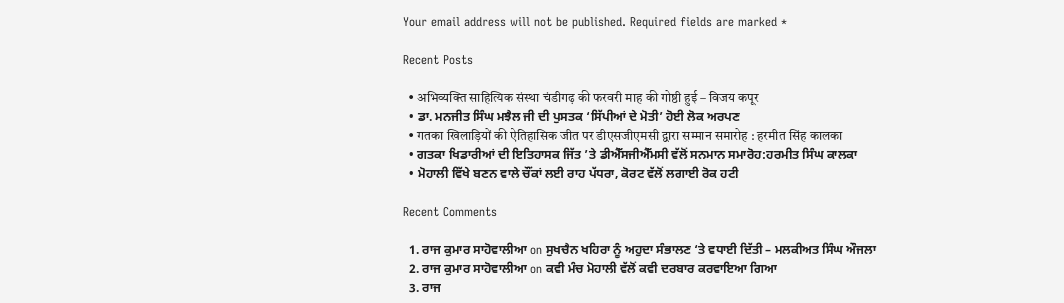Your email address will not be published. Required fields are marked *

Recent Posts

  • अभिव्यक्ति साहित्यिक संस्था चंडीगढ़ की फरवरी माह की गोष्ठी हुई – विजय कपूर
  • ਡਾ. ਮਨਜੀਤ ਸਿੰਘ ਮਝੈਲ ਜੀ ਦੀ ਪੁਸਤਕ ‘ਸਿੱਪੀਆਂ ਦੇ ਮੋਤੀ’ ਹੋਈ ਲੋਕ ਅਰਪਣ
  • गतका खिलाड़ियों की ऐतिहासिक जीत पर डीएसजीएमसी द्वारा सम्मान समारोह : हरमीत सिंह कालका
  • ਗਤਕਾ ਖਿਡਾਰੀਆਂ ਦੀ ਇਤਿਹਾਸਕ ਜਿੱਤ ’ਤੇ ਡੀਐੱਸਜੀਐੱਮਸੀ ਵੱਲੋਂ ਸਨਮਾਨ ਸਮਾਰੋਹ:ਹਰਮੀਤ ਸਿੰਘ ਕਾਲਕਾ
  • ਮੋਹਾਲੀ ਵਿੱਖੇ ਬਣਨ ਵਾਲੇ ਚੌਂਕਾਂ ਲਈ ਰਾਹ ਪੱਧਰਾ, ਕੋਰਟ ਵੱਲੋਂ ਲਗਾਈ ਰੋਕ ਹਟੀ

Recent Comments

  1. ਰਾਜ ਕੁਮਾਰ ਸਾਹੋਵਾਲੀਆ on ਸੁਖਚੈਨ ਖਹਿਰਾ ਨੂੰ ਅਹੁਦਾ ਸੰਭਾਲਣ ‘ਤੇ ਵਧਾਈ ਦਿੱਤੀ – ਮਲਕੀਅਤ ਸਿੰਘ ਔਜਲਾ
  2. ਰਾਜ ਕੁਮਾਰ ਸਾਹੋਵਾਲੀਆ on ਕਵੀ ਮੰਚ ਮੋਹਾਲੀ ਵੱਲੋਂ ਕਵੀ ਦਰਬਾਰ ਕਰਵਾਇਆ ਗਿਆ
  3. ਰਾਜ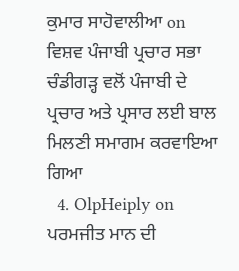ਕੁਮਾਰ ਸਾਹੋਵਾਲੀਆ on ਵਿਸ਼ਵ ਪੰਜਾਬੀ ਪ੍ਰਚਾਰ ਸਭਾ ਚੰਡੀਗੜ੍ਹ ਵਲੋਂ ਪੰਜਾਬੀ ਦੇ ਪ੍ਰਚਾਰ ਅਤੇ ਪ੍ਰਸਾਰ ਲਈ ਬਾਲ ਮਿਲਣੀ ਸਮਾਗਮ ਕਰਵਾਇਆ ਗਿਆ
  4. OlpHeiply on ਪਰਮਜੀਤ ਮਾਨ ਦੀ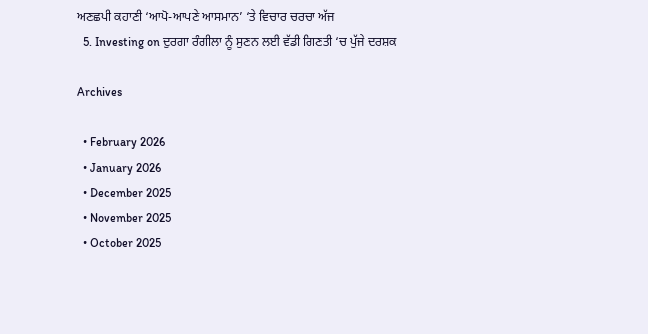ਅਣਛਪੀ ਕਹਾਣੀ ‘ਆਪੋ-ਆਪਣੇ ਆਸਮਾਨ’ ‘ਤੇ ਵਿਚਾਰ ਚਰਚਾ ਅੱਜ
  5. Investing on ਦੁਰਗਾ ਰੰਗੀਲਾ ਨੂੰ ਸੁਣਨ ਲਈ ਵੱਡੀ ਗਿਣਤੀ ‘ਚ ਪੁੱਜੇ ਦਰਸ਼ਕ

Archives

  • February 2026
  • January 2026
  • December 2025
  • November 2025
  • October 2025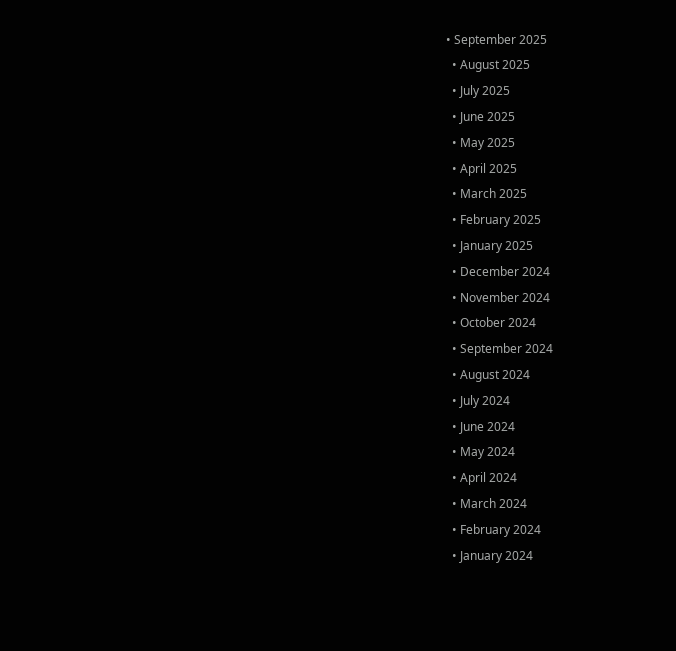• September 2025
  • August 2025
  • July 2025
  • June 2025
  • May 2025
  • April 2025
  • March 2025
  • February 2025
  • January 2025
  • December 2024
  • November 2024
  • October 2024
  • September 2024
  • August 2024
  • July 2024
  • June 2024
  • May 2024
  • April 2024
  • March 2024
  • February 2024
  • January 2024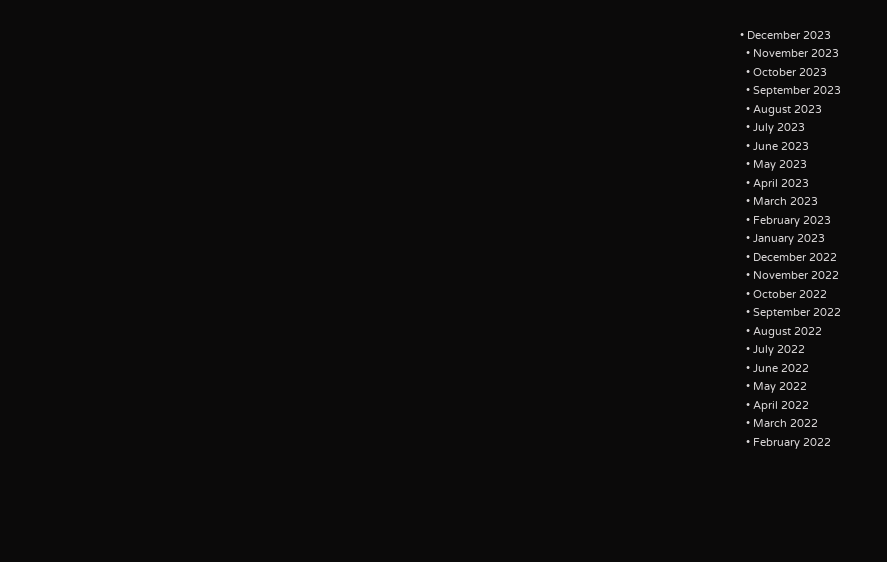• December 2023
  • November 2023
  • October 2023
  • September 2023
  • August 2023
  • July 2023
  • June 2023
  • May 2023
  • April 2023
  • March 2023
  • February 2023
  • January 2023
  • December 2022
  • November 2022
  • October 2022
  • September 2022
  • August 2022
  • July 2022
  • June 2022
  • May 2022
  • April 2022
  • March 2022
  • February 2022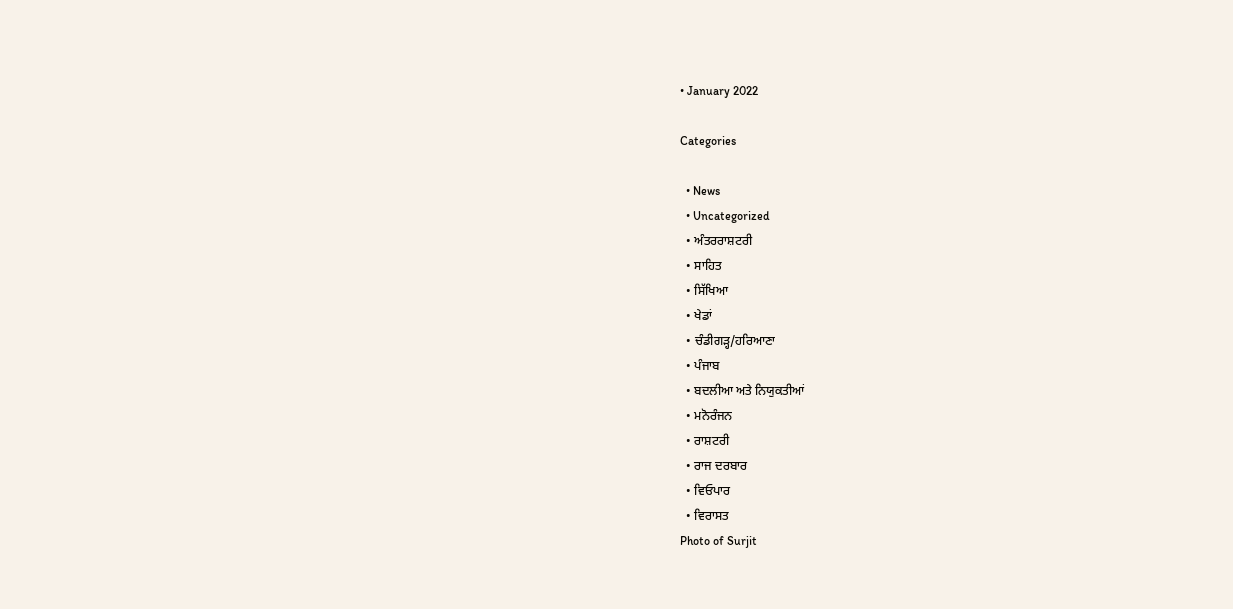• January 2022

Categories

  • News
  • Uncategorized
  • ਅੰਤਰਰਾਸ਼ਟਰੀ
  • ਸਾਹਿਤ
  • ਸਿੱਖਿਆ
  • ਖੇਡਾਂ
  • ਚੰਡੀਗੜ੍ਹ/ਹਰਿਆਣਾ
  • ਪੰਜਾਬ
  • ਬਦਲੀਆ ਅਤੇ ਨਿਯੁਕਤੀਆਂ
  • ਮਨੋਰੰਜਨ
  • ਰਾਸ਼ਟਰੀ
  • ਰਾਜ ਦਰਬਾਰ
  • ਵਿਓਪਾਰ
  • ਵਿਰਾਸਤ
Photo of Surjit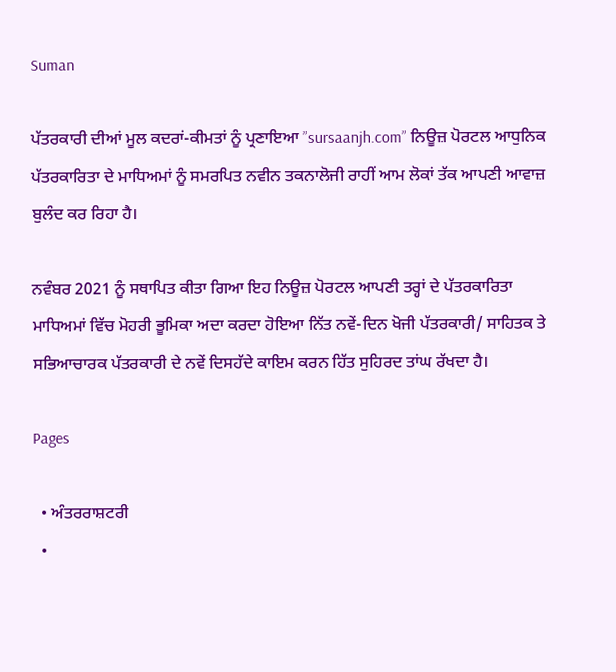Suman

ਪੱਤਰਕਾਰੀ ਦੀਆਂ ਮੂਲ ਕਦਰਾਂ-ਕੀਮਤਾਂ ਨੂੰ ਪ੍ਰਣਾਇਆ ”sursaanjh.com” ਨਿਊਜ਼ ਪੋਰਟਲ ਆਧੁਨਿਕ ਪੱਤਰਕਾਰਿਤਾ ਦੇ ਮਾਧਿਅਮਾਂ ਨੂੰ ਸਮਰਪਿਤ ਨਵੀਨ ਤਕਨਾਲੋਜੀ ਰਾਹੀਂ ਆਮ ਲੋਕਾਂ ਤੱਕ ਆਪਣੀ ਆਵਾਜ਼ ਬੁਲੰਦ ਕਰ ਰਿਹਾ ਹੈ।

ਨਵੰਬਰ 2021 ਨੂੰ ਸਥਾਪਿਤ ਕੀਤਾ ਗਿਆ ਇਹ ਨਿਊਜ਼ ਪੋਰਟਲ ਆਪਣੀ ਤਰ੍ਹਾਂ ਦੇ ਪੱਤਰਕਾਰਿਤਾ ਮਾਧਿਅਮਾਂ ਵਿੱਚ ਮੋਹਰੀ ਭੂਮਿਕਾ ਅਦਾ ਕਰਦਾ ਹੋਇਆ ਨਿੱਤ ਨਵੇਂ-ਦਿਨ ਖੋਜੀ ਪੱਤਰਕਾਰੀ/ ਸਾਹਿਤਕ ਤੇ ਸਭਿਆਚਾਰਕ ਪੱਤਰਕਾਰੀ ਦੇ ਨਵੇਂ ਦਿਸਹੱਦੇ ਕਾਇਮ ਕਰਨ ਹਿੱਤ ਸੁਹਿਰਦ ਤਾਂਘ ਰੱਖਦਾ ਹੈ।

Pages

  • ਅੰਤਰਰਾਸ਼ਟਰੀ
  •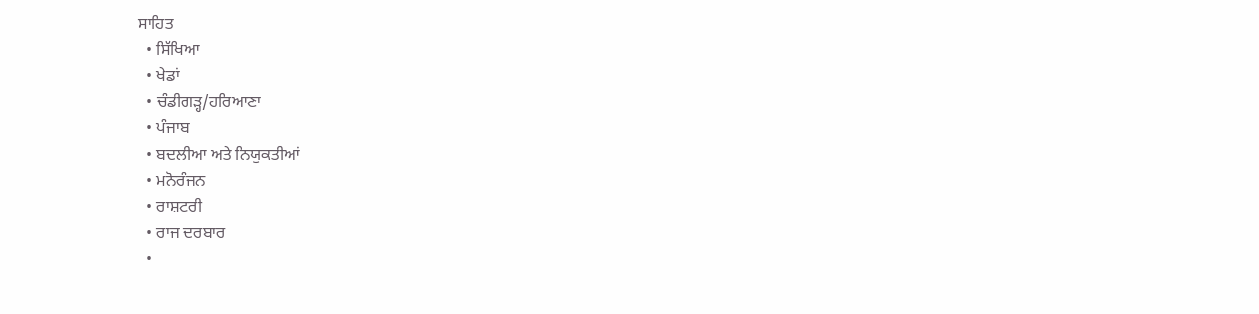ਸਾਹਿਤ
  • ਸਿੱਖਿਆ
  • ਖੇਡਾਂ
  • ਚੰਡੀਗੜ੍ਹ/ਹਰਿਆਣਾ
  • ਪੰਜਾਬ
  • ਬਦਲੀਆ ਅਤੇ ਨਿਯੁਕਤੀਆਂ
  • ਮਨੋਰੰਜਨ
  • ਰਾਸ਼ਟਰੀ
  • ਰਾਜ ਦਰਬਾਰ
  •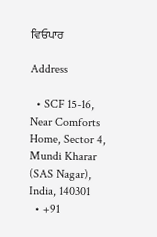ਵਿਓਪਾਰ

Address

  • SCF 15-16, Near Comforts Home, Sector 4, Mundi Kharar (SAS Nagar), India, 140301
  • +91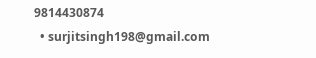9814430874
  • surjitsingh198@gmail.com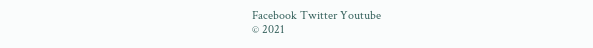Facebook Twitter Youtube
© 2021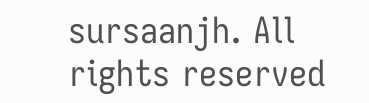sursaanjh. All rights reserved